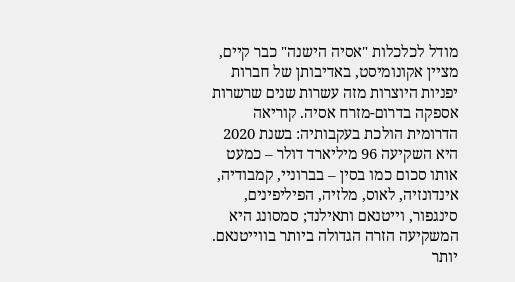מודל לכלכלות "אסיה הישנה" כבר קיים, מציין אקונומיסט, באדיבותן של חברות יפניות היוצרות מזה עשרות שנים שרשרות אספקה בדרום-מזרח אסיה. קוריאה הדרומית הולכת בעקבותיה: בשנת 2020 היא השקיעה 96 מיליארד דולר – כמעט אותו סכום כמו בסין – בברוניי, קמבודיה, אינדונזיה, לאוס, מלזיה, הפיליפינים, סינגפור, וייטנאם ותאילנד; סמסונג היא המשקיעה הזרה הגדולה ביותר בווייטנאם.
יותר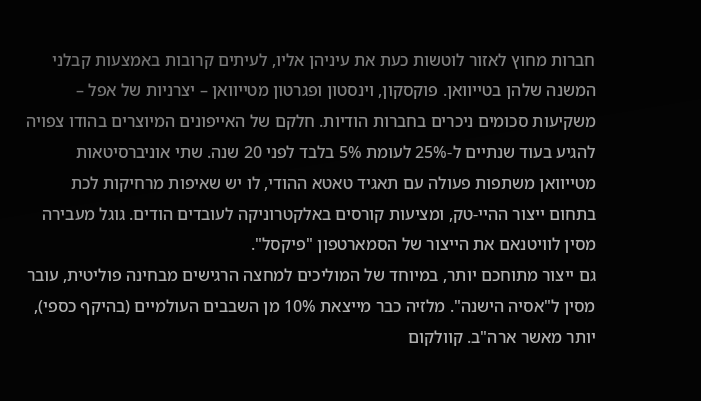חברות מחוץ לאזור לוטשות כעת את עיניהן אליו, לעיתים קרובות באמצעות קבלני המשנה שלהן בטייוואן. פוקסקון, וינסטון ופגרטון מטייוואן – יצרניות של אפל – משקיעות סכומים ניכרים בחברות הודיות. חלקם של האייפונים המיוצרים בהודו צפויה להגיע בעוד שנתיים ל-25% לעומת 5% בלבד לפני 20 שנה. שתי אוניברסיטאות מטייוואן משתפות פעולה עם תאגיד טאטא ההודי, לו יש שאיפות מרחיקות לכת בתחום ייצור ההיי-טק, ומציעות קורסים באלקטרוניקה לעובדים הודים. גוגל מעבירה מסין לוויטנאם את הייצור של הסמארטפון "פיקסל".
גם ייצור מתוחכם יותר, במיוחד של המוליכים למחצה הרגישים מבחינה פוליטית, עובר מסין ל"אסיה הישנה". מלזיה כבר מייצאת 10% מן השבבים העולמיים (בהיקף כספי), יותר מאשר ארה"ב. קוולקום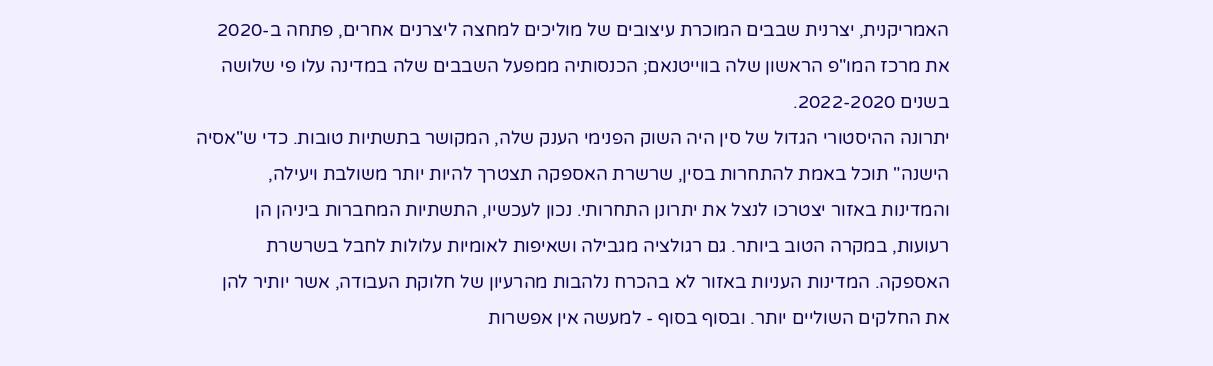האמריקנית, יצרנית שבבים המוכרת עיצובים של מוליכים למחצה ליצרנים אחרים, פתחה ב-2020 את מרכז המו"פ הראשון שלה בווייטנאם; הכנסותיה ממפעל השבבים שלה במדינה עלו פי שלושה בשנים 2022-2020.
יתרונה ההיסטורי הגדול של סין היה השוק הפנימי הענק שלה, המקושר בתשתיות טובות. כדי ש"אסיה הישנה" תוכל באמת להתחרות בסין, שרשרת האספקה תצטרך להיות יותר משולבת ויעילה, והמדינות באזור יצטרכו לנצל את יתרונן התחרותי. נכון לעכשיו, התשתיות המחברות ביניהן הן רעועות, במקרה הטוב ביותר. גם רגולציה מגבילה ושאיפות לאומיות עלולות לחבל בשרשרת האספקה. המדינות העניות באזור לא בהכרח נלהבות מהרעיון של חלוקת העבודה, אשר יותיר להן את החלקים השוליים יותר. ובסוף בסוף - למעשה אין אפשרות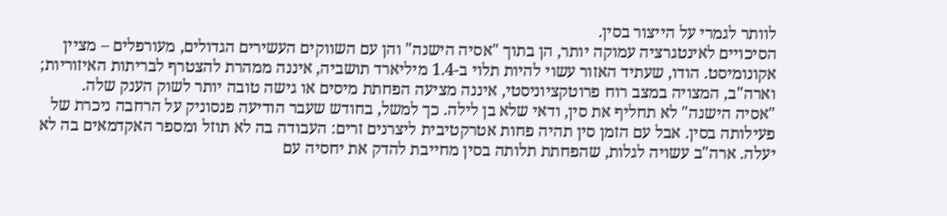לוותר לגמרי על הייצור בסין.
הסיכויים לאינטגרציה עמוקה יותר, הן בתוך "אסיה הישנה" והן עם השווקים העשירים הגדולים, מעורפלים – מציין אקונומיסט. הודו, שעתיד האזור עשוי להיות תלוי ב-1.4 מיליארד תושביה, איננה ממהרת להצטרף לבריתות האיזוריות; וארה"ב, המצויה במצב רוח פרוטקציוניסטי, איננה מציעה הפחתת מיסים או גישה טובה יותר לשוק הענק שלה.
"אסיה הישנה" לא תחליף את סין, ודאי שלא בן לילה. כך למשל, בחודש שעבר הודיעה פנסוניק על הרחבה ניכרת של פעילותה בסין. אבל עם הזמן סין תהיה פחות אטרקטיבית ליצרנים זרים: העבודה בה לא תוזל ומספר האקדמאים בה לא יעלה. ארה"ב עשויה לגלות, שהפחתת תלותה בסין מחייבת להדק את יחסיה עם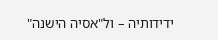ידידותיה – ול"אסיה הישנה"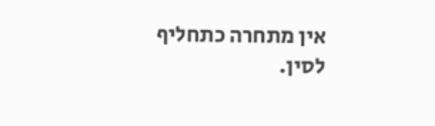אין מתחרה כתחליף לסין.